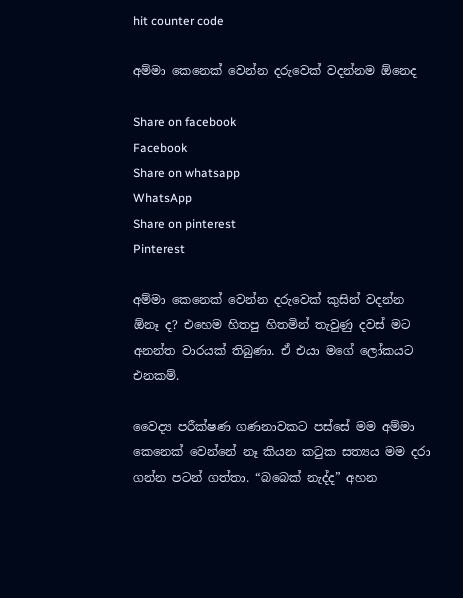hit counter code

අම්මා කෙනෙක් වෙන්න දරුවෙක් වදන්නම ඕනෙද

Share on facebook
Facebook
Share on whatsapp
WhatsApp
Share on pinterest
Pinterest

අම්මා කෙනෙක් වෙන්න දරුවෙක් කුසින් වදන්න ඕනෑ ද? එහෙම හිතපු හිතමින් තැවුණු දවස් මට අනන්ත වාරයක් තිබුණා. ඒ එයා මගේ ලෝකයට එනකම්.

වෛද්‍ය පරීක්ෂණ ගණනාවකට පස්සේ මම අම්මා කෙනෙක් වෙන්නේ නෑ කියන කටුක සත්‍යය මම දරා ගන්න පටන් ගත්තා. “බබෙක් නැද්ද” අහන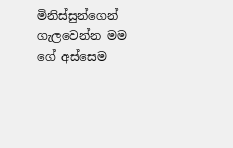මිනිස්සුන්ගෙන් ගැලවෙන්න මම ගේ අස්සෙම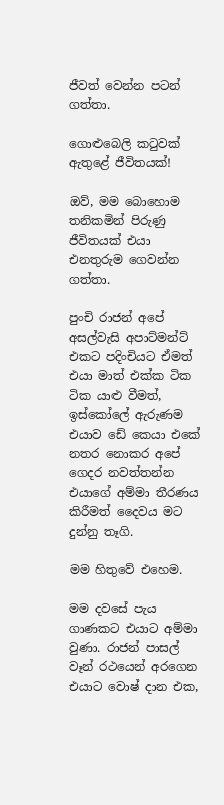ජීවත් වෙන්න පටන් ගත්තා.

ගොළුබෙලි කටුවක් ඇතුළේ ජීවිතයක්!

ඔව්, මම බොහොම තනිකමින් පිරුණු ජීවිතයක් එයා එනතුරුම ගෙවන්න ගත්තා.

පුංචි රාජන් අපේ අසල්වැසි අපාට්මන්ට් එකට පදිංචියට ඒමත් එයා මාත් එක්ක ටික ටික යාළු වීමත්, ඉස්කෝලේ ඇරුණම එයාව ඩේ කෙයා එකේ නතර නොකර අපේ ගෙදර නවත්තන්න එයාගේ අම්මා තීරණය කිරීමත් දෛවය මට දුන්නු තෑගි.

මම හිතුවේ එහෙම.

මම දවසේ පැය ගාණකට එයාට අම්මා වුණා. රාජන් පාසල් වෑන් රථයෙන් අරගෙන එයාට වොෂ් දාන එක,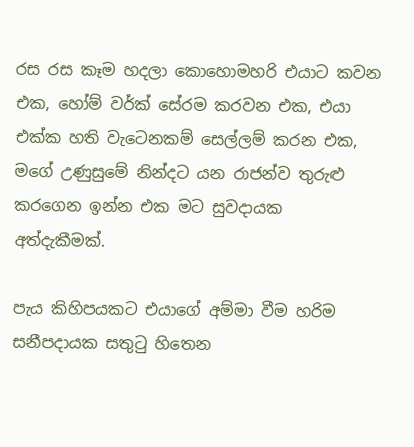රස රස කෑම හදලා කොහොමහරි එයාට කවන එක, හෝම් වර්ක් සේරම කරවන එක, එයා එක්ක හති වැටෙනකම් සෙල්ලම් කරන එක, මගේ උණුසුමේ නින්දට යන රාජන්ව තුරුළු කරගෙන ඉන්න එක මට සුවදායක අත්දැකීමක්.

පැය කිහිපයකට එයාගේ අම්මා වීම හරිම සනීපදායක සතුටු හිතෙන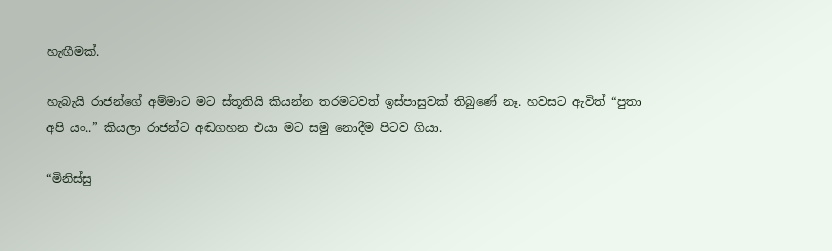හැඟීමක්.

හැබැයි රාජන්ගේ අම්මාට මට ස්තූතියි කියන්න තරමටවත් ඉස්පාසුවක් තිබුණේ නෑ. හවසට ඇවිත් “පුතා අපි යං..” කියලා රාජන්ට අඬගහන එයා මට සමු නොදීම පිටව ගියා.

“මිනිස්සු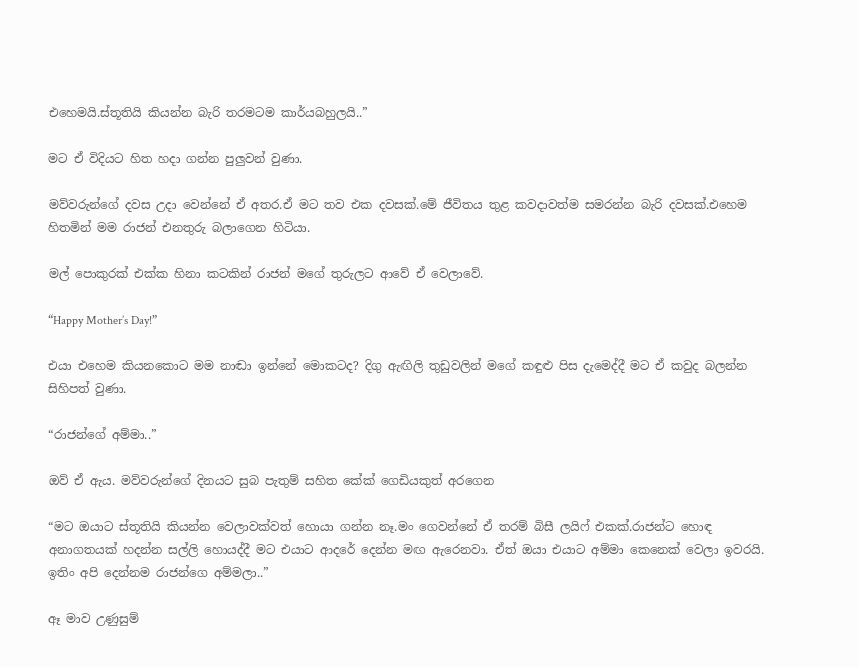එහෙමයි.ස්තූතියි කියන්න බැරි තරමටම කාර්යබහුලයි..”

මට ඒ විදියට හිත හදා ගන්න පුලුවන් වුණා.

මව්වරුන්ගේ දවස උදා වෙන්නේ ඒ අතර.ඒ මට තව එක දවසක්.මේ ජීවිතය තුළ කවදාවත්ම සමරන්න බැරි දවසක්.එහෙම හිතමින් මම රාජන් එනතුරු බලාගෙන හිටියා.

මල් පොකුරක් එක්ක හිනා කටකින් රාජන් මගේ තුරුලට ආවේ ඒ වෙලාවේ.

“Happy Mother’s Day!”

එයා එහෙම කියනකොට මම නාඬා ඉන්නේ මොකටද? දිගු ඇඟිලි තුඩුවලින් මගේ කඳුළු පිස දැමෙද්දී මට ඒ කවුද බලන්න සිහිපත් වුණා.

“රාජන්ගේ අම්මා..”

ඔව් ඒ ඇය. මව්වරුන්ගේ දිනයට සුබ පැතුම් සහිත කේක් ගෙඩියකුත් අරගෙන

“මට ඔයාට ස්තූතියි කියන්න වෙලාවක්වත් හොයා ගන්න නෑ.මං ගෙවන්නේ ඒ තරම් බිසී ලයිෆ් එකක්.රාජන්ට හොඳ අනාගතයක් හදන්න සල්ලි හොයද්දී මට එයාට ආදරේ දෙන්න මඟ ඇරෙනවා. ඒත් ඔයා එයාට අම්මා කෙනෙක් වෙලා ඉවරයි. ඉතිං අපි දෙන්නම රාජන්ගෙ අම්මලා..”

ඈ මාව උණුසුම්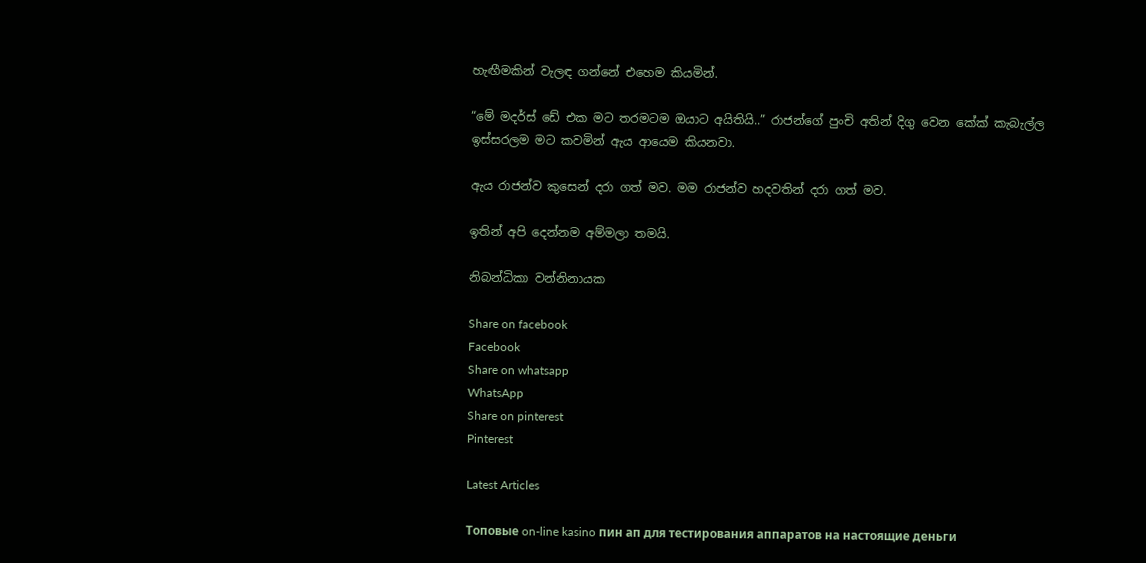හැඟීමකින් වැලඳ ගන්නේ එහෙම කියමින්.

“මේ මදර්ස් ඩේ එක මට තරමටම ඔයාට අයිතියි..” රාජන්ගේ පුංචි අතින් දිගු වෙන කේක් කැබැල්ල ඉස්සරලම මට කවමින් ඇය ආයෙම කියනවා.

ඇය රාජන්ව කුසෙන් දරා ගත් මව. මම රාජන්ව හදවතින් දරා ගත් මව.

ඉතින් අපි දෙන්නම අම්මලා තමයි.

නිබන්ධිකා වන්නිනායක

Share on facebook
Facebook
Share on whatsapp
WhatsApp
Share on pinterest
Pinterest

Latest Articles

Топовые on-line kasino пин ап для тестирования аппаратов на настоящие деньги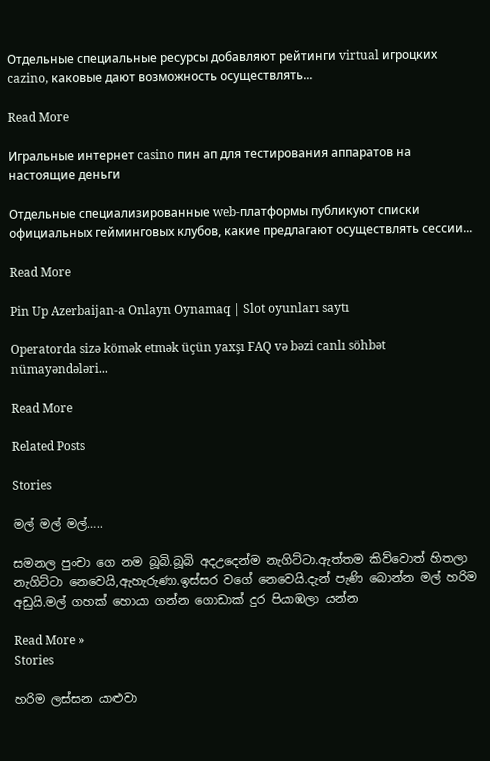Отдельные специальные ресурсы добавляют рейтинги virtual игроцких cazino, каковые дают возможность осуществлять...

Read More

Игральные интернет casino пин ап для тестирования аппаратов на настоящие деньги

Отдельные специализированные web-платформы публикуют списки официальных гейминговых клубов, какие предлагают осуществлять сессии...

Read More

Pin Up Azerbaijan-a Onlayn Oynamaq | Slot oyunları saytı

Operatorda sizə kömək etmək üçün yaxşı FAQ və bəzi canlı söhbət nümayəndələri...

Read More

Related Posts

Stories

මල් මල් මල්…..

සමනල පුංචා ගෙ නම බූබි.බූබි අදඋදෙන්ම නැගිට්ටා.ඇත්තම කිව්වොත් හිතලා නැගිට්ටා නෙවෙයි,ඇහැරුණා.ඉස්සර වගේ නෙවෙයි.දැන් පැණි බොන්න මල් හරිම අඩුයි.මල් ගහක් හොයා ගන්න ගොඩාක් දුර පියාඹලා යන්න

Read More »
Stories

හරිම ලස්සන යාළුවා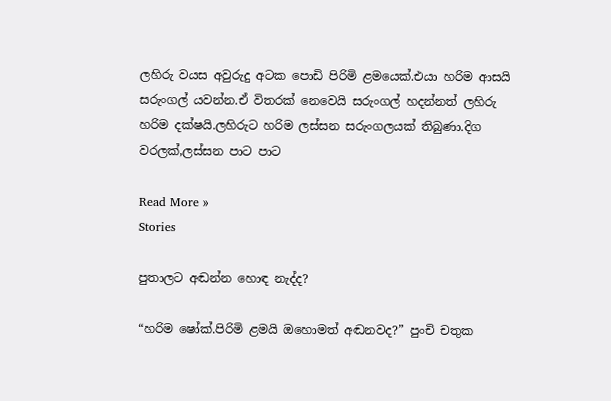ලහිරු වයස අවුරුදු අටක පොඩි පිරිමි ළමයෙක්.එයා හරිම ආසයි සරුංගල් යවන්න.ඒ විතරක් නෙවෙයි සරුංගල් හදන්නත් ලහිරු හරිම දක්ෂයි.ලහිරුට හරිම ලස්සන සරුංගලයක් තිබුණා.දිග වරලක්,ලස්සන පාට පාට

Read More »
Stories

පුතාලට අඬන්න හොඳ නැද්ද?

“හරිම ෂෝක්.පිරිමි ළමයි ඔහොමත් අඬනවද?” පුංචි චතුක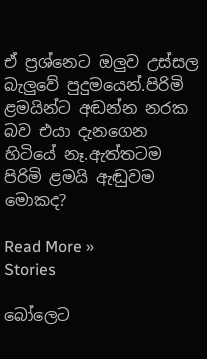ඒ ප්‍රශ්නෙට ඔලුව උස්සල  බැලුවේ පුදුමයෙන්.පිරිමි ළමයින්ට අඬන්න නරක බව එයා දැනගෙන හිටියේ නෑ.ඇත්තටම පිරිමි ළමයි ඇඬුවම මොකද?

Read More »
Stories

බෝලෙට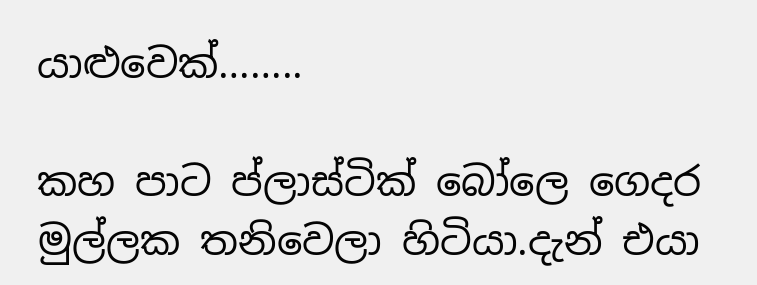යාළුවෙක්……..

කහ පාට ප්ලාස්ටික් බෝලෙ ගෙදර මුල්ලක තනිවෙලා හිටියා.දැන් එයා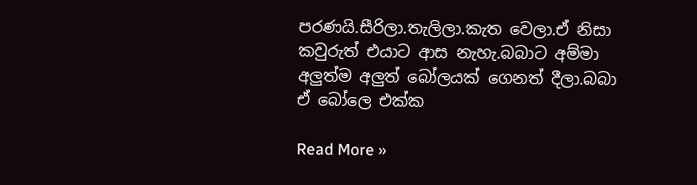පරණයි.සීරිලා.තැලිලා.කැත වෙලා.ඒ නිසා කවුරුත් එයාට ආස නැහැ.බබාට අම්මා අලුත්ම අලුත් බෝලයක් ගෙනත් දීලා.බබා ඒ බෝලෙ එක්ක

Read More »